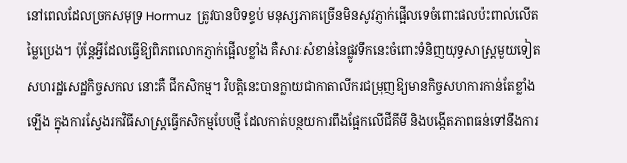នៅពេលដែលច្រកសមុទ្រ Hormuz  ត្រូវបានបិទខ្ទប់ មនុស្សភាគច្រើនមិនសូវភ្ញាក់ផ្អើលទេចំពោះផលប៉ះពាល់លើតម្លៃប្រេង។ ប៉ុន្តែអ្វីដែលធ្វើឱ្យពិភពលោកភ្ញាក់ផ្អើលខ្លាំង គឺសារៈសំខាន់នៃផ្លូវទឹកនេះចំពោះទំនិញយុទ្ធសាស្ត្រមួយទៀតសហរដ្ឋសេដ្ឋកិច្ចសកល នោះគឺ ជីកសិកម្ម។ វិបត្តិនេះបានក្លាយជាកាតាលីករជម្រុញឱ្យមានកិច្ចសហការកាន់តែខ្លាំងឡើង ក្នុងការស្វែងរកវិធីសាស្ត្រធ្វើកសិកម្មបែបថ្មី ដែលកាត់បន្ថយការពឹងផ្អែកលើជីគីមី និងបង្កើតភាពធន់ទៅនឹងការ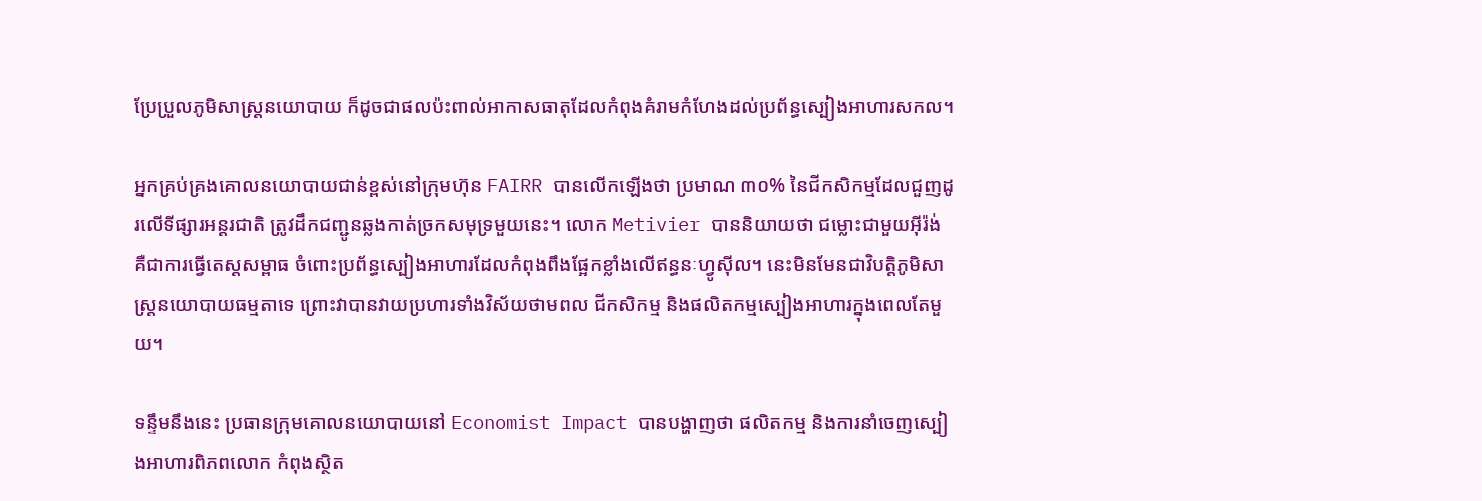ប្រែប្រួលភូមិសាស្ត្រនយោបាយ ក៏ដូចជាផលប៉ះពាល់អាកាសធាតុដែលកំពុងគំរាមកំហែងដល់ប្រព័ន្ធស្បៀងអាហារសកល។

អ្នកគ្រប់គ្រងគោលនយោបាយជាន់ខ្ពស់នៅក្រុមហ៊ុន FAIRR បានលើកឡើងថា ប្រមាណ ៣០% នៃជីកសិកម្មដែលជួញដូរលើទីផ្សារអន្តរជាតិ ត្រូវដឹកជញ្ជូនឆ្លងកាត់ច្រកសមុទ្រមួយនេះ។ លោក Metivier បាននិយាយថា ជម្លោះជាមួយអ៊ីរ៉ង់ គឺជាការធ្វើតេស្តសម្ពាធ ចំពោះប្រព័ន្ធស្បៀងអាហារដែលកំពុងពឹងផ្អែកខ្លាំងលើឥន្ធនៈហ្វូស៊ីល។ នេះមិនមែនជាវិបត្តិភូមិសាស្ត្រនយោបាយធម្មតាទេ ព្រោះវាបានវាយប្រហារទាំងវិស័យថាមពល ជីកសិកម្ម និងផលិតកម្មស្បៀងអាហារក្នុងពេលតែមួយ។

ទន្ទឹមនឹងនេះ ប្រធានក្រុមគោលនយោបាយនៅ Economist Impact បានបង្ហាញថា ផលិតកម្ម និងការនាំចេញស្បៀងអាហារពិភពលោក កំពុងស្ថិត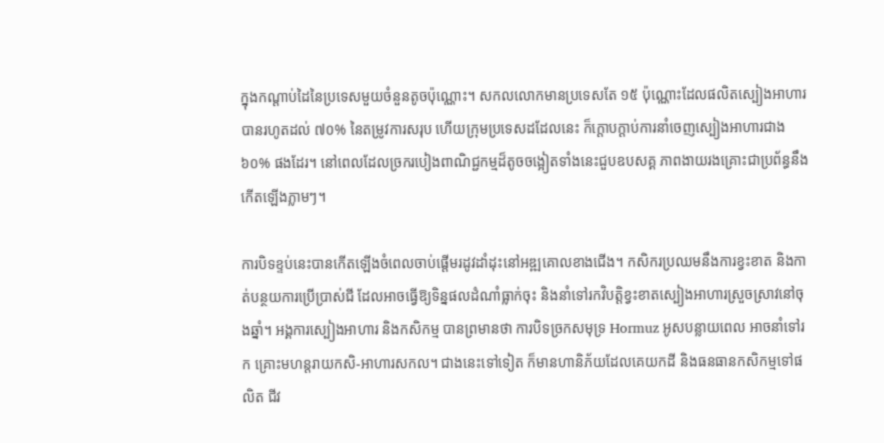ក្នុងកណ្តាប់ដៃនៃប្រទេសមួយចំនួនតូចប៉ុណ្ណោះ។ សកលលោកមានប្រទេសតែ ១៥ ប៉ុណ្ណោះដែលផលិតស្បៀងអាហារបានរហូតដល់ ៧០% នៃតម្រូវការសរុប ហើយក្រុមប្រទេសដដែលនេះ ក៏ក្តោបក្តាប់ការនាំចេញស្បៀងអាហារជាង ៦០% ផងដែរ។ នៅពេលដែលច្រករបៀងពាណិជ្ជកម្មដ៏តូចចង្អៀតទាំងនេះជួបឧបសគ្គ ភាពងាយរងគ្រោះជាប្រព័ន្ធនឹងកើតឡើងភ្លាមៗ។

ការបិទខ្ទប់នេះបានកើតឡើងចំពេលចាប់ផ្តើមរដូវដាំដុះនៅអឌ្ឍគោលខាងជើង។ កសិករប្រឈមនឹងការខ្វះខាត និងកាត់បន្ថយការប្រើប្រាស់ជី ដែលអាចធ្វើឱ្យទិន្នផលដំណាំធ្លាក់ចុះ និងនាំទៅរកវិបត្តិខ្វះខាតស្បៀងអាហារស្រួចស្រាវនៅចុងឆ្នាំ។ អង្គការស្បៀងអាហារ និងកសិកម្ម បានព្រមានថា ការបិទច្រកសមុទ្រ Hormuz អូសបន្លាយពេល អាចនាំទៅរក គ្រោះមហន្តរាយកសិ-អាហារសកល។ ជាងនេះទៅទៀត ក៏មានហានិភ័យដែលគេយកដី និងធនធានកសិកម្មទៅផលិត ជីវ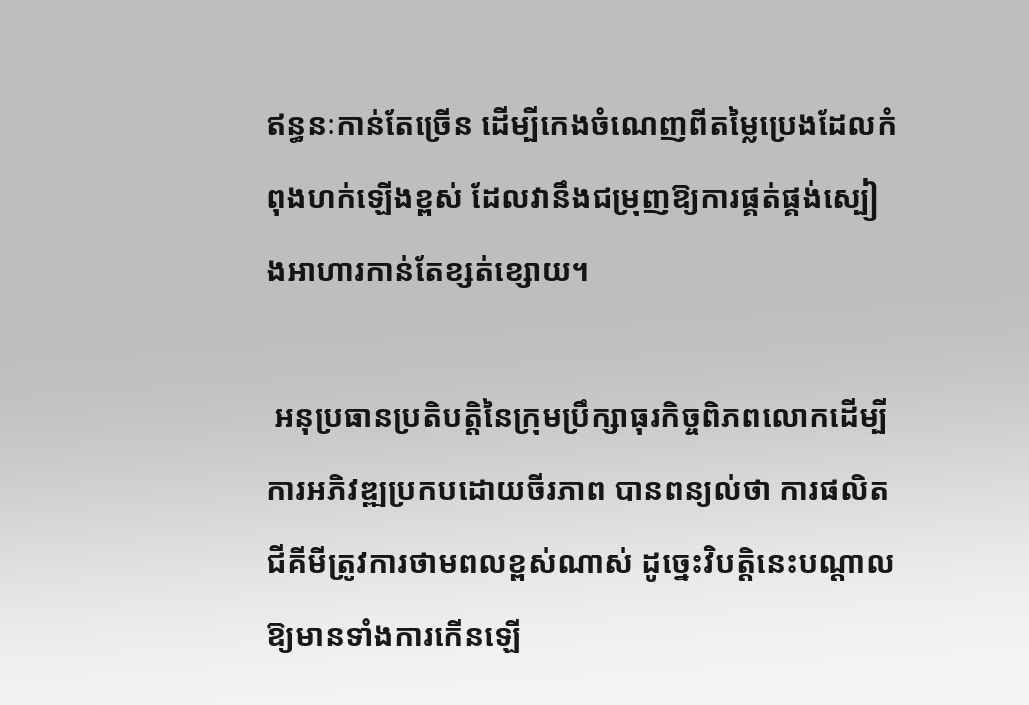ឥន្ធនៈកាន់តែច្រើន ដើម្បីកេងចំណេញពីតម្លៃប្រេងដែលកំពុងហក់ឡើងខ្ពស់ ដែលវានឹងជម្រុញឱ្យការផ្គត់ផ្គង់ស្បៀងអាហារកាន់តែខ្សត់ខ្សោយ។

 អនុប្រធានប្រតិបត្តិនៃក្រុមប្រឹក្សាធុរកិច្ចពិភពលោកដើម្បីការអភិវឌ្ឍប្រកបដោយចីរភាព បានពន្យល់ថា ការផលិតជីគីមីត្រូវការថាមពលខ្ពស់ណាស់ ដូច្នេះវិបត្តិនេះបណ្តាលឱ្យមានទាំងការកើនឡើ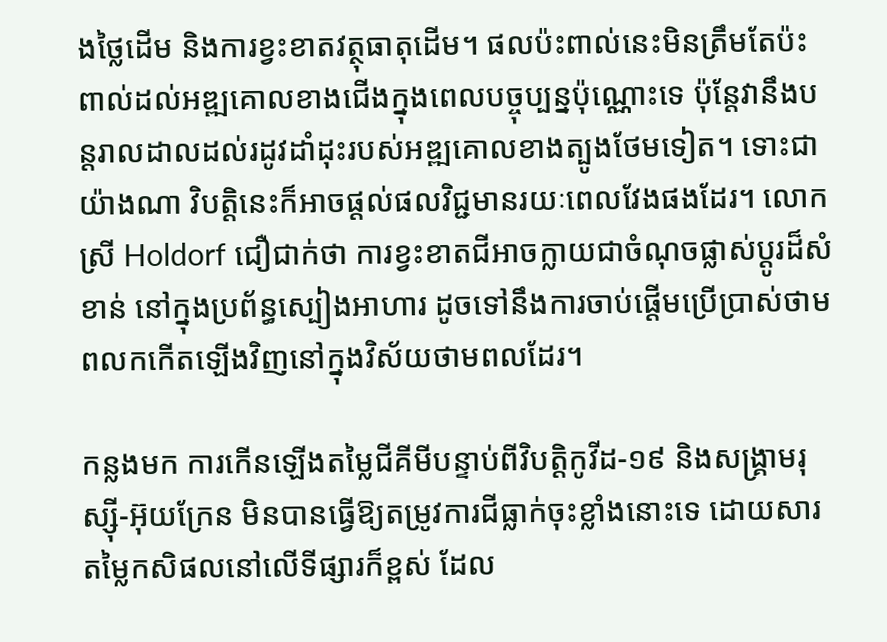ងថ្លៃដើម និងការខ្វះខាតវត្ថុធាតុដើម។ ផលប៉ះពាល់នេះមិនត្រឹមតែប៉ះពាល់ដល់អឌ្ឍគោលខាងជើងក្នុងពេលបច្ចុប្បន្នប៉ុណ្ណោះទេ ប៉ុន្តែវានឹងបន្តរាលដាលដល់រដូវដាំដុះរបស់អឌ្ឍគោលខាងត្បូងថែមទៀត។ ទោះជាយ៉ាងណា វិបត្តិនេះក៏អាចផ្តល់ផលវិជ្ជមានរយៈពេលវែងផងដែរ។ លោកស្រី Holdorf ជឿជាក់ថា ការខ្វះខាតជីអាចក្លាយជាចំណុចផ្លាស់ប្តូរដ៏សំខាន់ នៅក្នុងប្រព័ន្ធស្បៀងអាហារ ដូចទៅនឹងការចាប់ផ្តើមប្រើប្រាស់ថាមពលកកើតឡើងវិញនៅក្នុងវិស័យថាមពលដែរ។

កន្លងមក ការកើនឡើងតម្លៃជីគីមីបន្ទាប់ពីវិបត្តិកូវីដ-១៩ និងសង្គ្រាមរុស្ស៊ី-អ៊ុយក្រែន មិនបានធ្វើឱ្យតម្រូវការជីធ្លាក់ចុះខ្លាំងនោះទេ ដោយសារតម្លៃកសិផលនៅលើទីផ្សារក៏ខ្ពស់ ដែល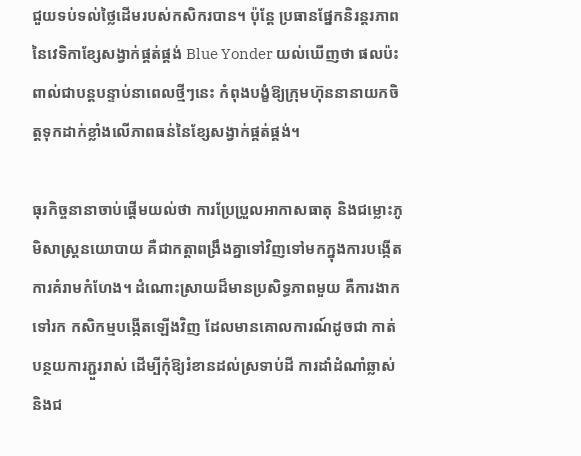ជួយទប់ទល់ថ្លៃដើមរបស់កសិករបាន។ ប៉ុន្តែ ប្រធានផ្នែកនិរន្តរភាពនៃវេទិកាខ្សែសង្វាក់ផ្គត់ផ្គង់ Blue Yonder យល់ឃើញថា ផលប៉ះពាល់ជាបន្តបន្ទាប់នាពេលថ្មីៗនេះ កំពុងបង្ខំឱ្យក្រុមហ៊ុននានាយកចិត្តទុកដាក់ខ្លាំងលើភាពធន់នៃខ្សែសង្វាក់ផ្គត់ផ្គង់។

ធុរកិច្ចនានាចាប់ផ្តើមយល់ថា ការប្រែប្រួលអាកាសធាតុ និងជម្លោះភូមិសាស្ត្រនយោបាយ គឺជាកត្តាពង្រឹងគ្នាទៅវិញទៅមកក្នុងការបង្កើតការគំរាមកំហែង។ ដំណោះស្រាយដ៏មានប្រសិទ្ធភាពមួយ គឺការងាកទៅរក កសិកម្មបង្កើតឡើងវិញ ដែលមានគោលការណ៍ដូចជា កាត់បន្ថយការភ្ជួររាស់ ដើម្បីកុំឱ្យរំខានដល់ស្រទាប់ដី ការដាំដំណាំឆ្លាស់ និងជ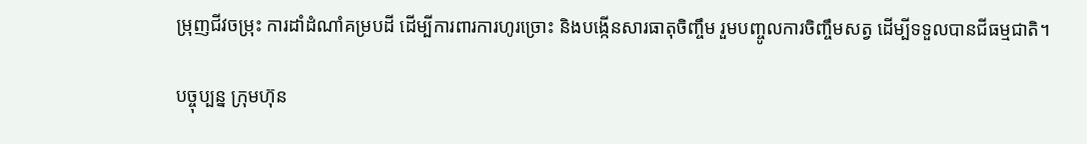ម្រុញជីវចម្រុះ ការដាំដំណាំគម្របដី ដើម្បីការពារការហូរច្រោះ និងបង្កើនសារធាតុចិញ្ចឹម រួមបញ្ចូលការចិញ្ចឹមសត្វ ដើម្បីទទួលបានជីធម្មជាតិ។

បច្ចុប្បន្ន ក្រុមហ៊ុន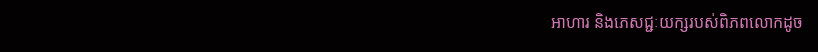អាហារ និងភេសជ្ជៈយក្សរបស់ពិភពលោកដូច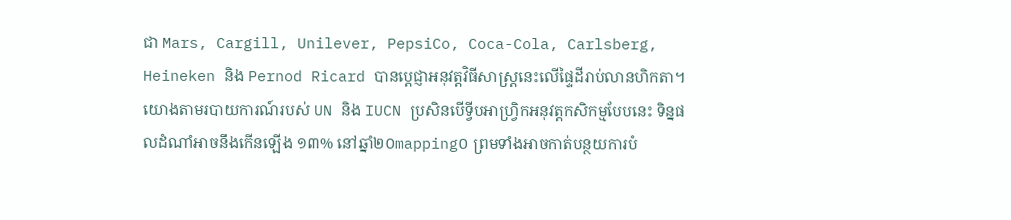ជា Mars, Cargill, Unilever, PepsiCo, Coca-Cola, Carlsberg, Heineken និង Pernod Ricard បានប្តេជ្ញាអនុវត្តវិធីសាស្ត្រនេះលើផ្ទៃដីរាប់លានហិកតា។ យោងតាមរបាយការណ៍របស់ UN និង IUCN ប្រសិនបើទ្វីបអាហ្វ្រិកអនុវត្តកសិកម្មបែបនេះ ទិន្នផលដំណាំអាចនឹងកើនឡើង ១៣% នៅឆ្នាំ២០mapping០ ព្រមទាំងអាចកាត់បន្ថយការបំ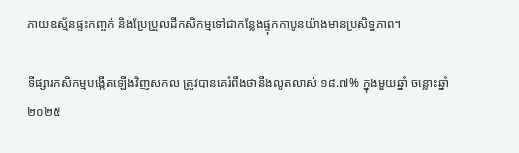ភាយឧស្ម័នផ្ទះកញ្ចក់ និងប្រែប្រួលដីកសិកម្មទៅជាកន្លែងផ្ទុកកាបូនយ៉ាងមានប្រសិទ្ធភាព។

ទីផ្សារកសិកម្មបង្កើតឡើងវិញសកល ត្រូវបានគេរំពឹងថានឹងលូតលាស់ ១៨.៧% ក្នុងមួយឆ្នាំ ចន្លោះឆ្នាំ២០២៥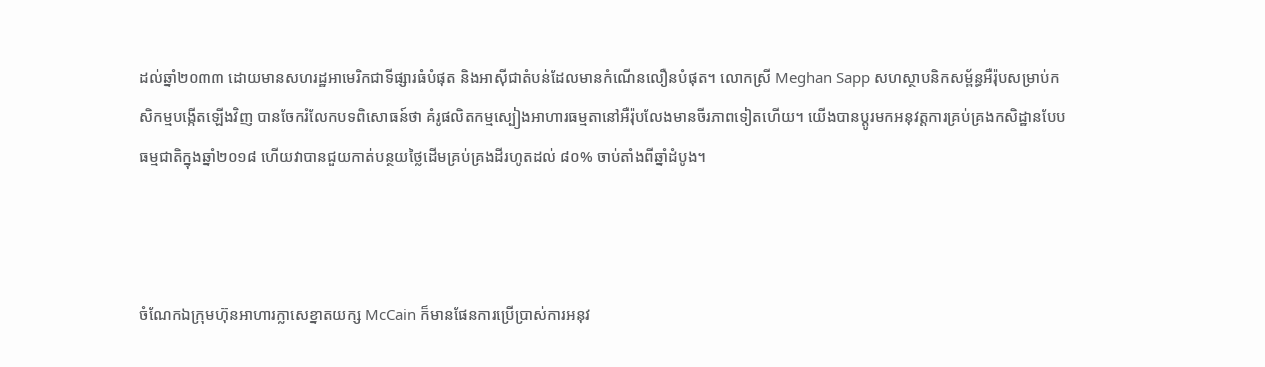ដល់ឆ្នាំ២០៣៣ ដោយមានសហរដ្ឋអាមេរិកជាទីផ្សារធំបំផុត និងអាស៊ីជាតំបន់ដែលមានកំណើនលឿនបំផុត។ លោកស្រី Meghan Sapp សហស្ថាបនិកសម្ព័ន្ធអឺរ៉ុបសម្រាប់កសិកម្មបង្កើតឡើងវិញ បានចែករំលែកបទពិសោធន៍ថា គំរូផលិតកម្មស្បៀងអាហារធម្មតានៅអឺរ៉ុបលែងមានចីរភាពទៀតហើយ។ យើងបានប្តូរមកអនុវត្តការគ្រប់គ្រងកសិដ្ឋានបែបធម្មជាតិក្នុងឆ្នាំ២០១៨ ហើយវាបានជួយកាត់បន្ថយថ្លៃដើមគ្រប់គ្រងដីរហូតដល់ ៨០% ចាប់តាំងពីឆ្នាំដំបូង។



ចំណែកឯក្រុមហ៊ុនអាហារក្លាសេខ្នាតយក្ស McCain ក៏មានផែនការប្រើប្រាស់ការអនុវ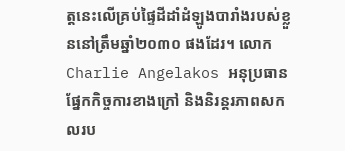ត្តនេះលើគ្រប់ផ្ទៃដីដាំដំឡូងបារាំងរបស់ខ្លួននៅត្រឹមឆ្នាំ២០៣០ ផងដែរ។ លោក Charlie Angelakos អនុប្រធានផ្នែកកិច្ចការខាងក្រៅ និងនិរន្តរភាពសកលរប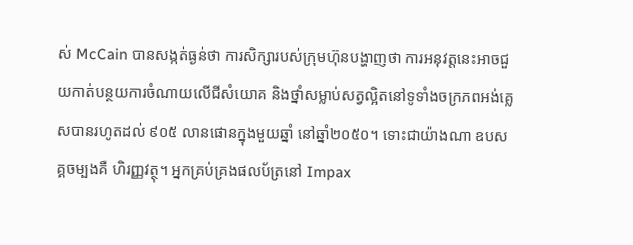ស់ McCain បានសង្កត់ធ្ងន់ថា ការសិក្សារបស់ក្រុមហ៊ុនបង្ហាញថា ការអនុវត្តនេះអាចជួយកាត់បន្ថយការចំណាយលើជីសំយោគ និងថ្នាំសម្លាប់សត្វល្អិតនៅទូទាំងចក្រភពអង់គ្លេសបានរហូតដល់ ៩០៥ លានផោនក្នុងមួយឆ្នាំ នៅឆ្នាំ២០៥០។ ទោះជាយ៉ាងណា ឧបសគ្គចម្បងគឺ ហិរញ្ញវត្ថុ។ អ្នកគ្រប់គ្រងផលប័ត្រនៅ Impax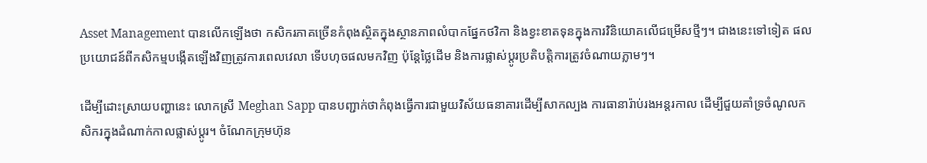Asset Management បានលើកឡើងថា កសិករភាគច្រើនកំពុងស្ថិតក្នុងស្ថានភាពលំបាកផ្នែកថវិកា និងខ្វះខាតទុនក្នុងការវិនិយោគលើជម្រើសថ្មីៗ។ ជាងនេះទៅទៀត ផលប្រយោជន៍ពីកសិកម្មបង្កើតឡើងវិញត្រូវការពេលវេលា ទើបហុចផលមកវិញ ប៉ុន្តែថ្លៃដើម និងការផ្លាស់ប្តូរប្រតិបត្តិការត្រូវចំណាយភ្លាមៗ។

ដើម្បីដោះស្រាយបញ្ហានេះ លោកស្រី Meghan Sapp បានបញ្ជាក់ថាកំពុងធ្វើការជាមួយវិស័យធនាគារដើម្បីសាកល្បង ការធានារ៉ាប់រងអន្តរកាល ដើម្បីជួយគាំទ្រចំណូលកសិករក្នុងដំណាក់កាលផ្លាស់ប្តូរ។ ចំណែកក្រុមហ៊ុន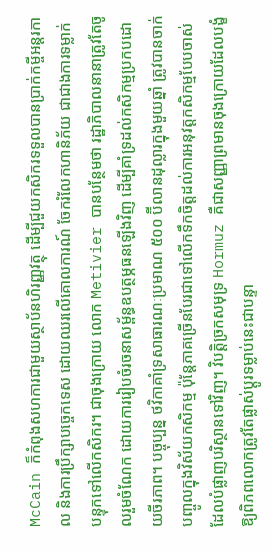McCain ក៏កំពុងសហការជាមួយស្ថាប័នហិរញ្ញវត្ថុ ដើម្បីជួយកសិករទទួលបានប្រាក់កម្ចីអន្តរកាល និងការប្រឹក្សាបច្ចេកទេស ដោយឈរលើគោលការណ៍ ចែករំលែកហានិភ័យ ជាជាងការទម្លាក់បន្ទុកទៅលើកសិករ។ ជាចុងក្រោយ លោក Metivier បានបន្ថែមថា រដ្ឋាភិបាលនានាត្រូវតែចូលរួមចំណែក ដោយការរៀបចំរចនាសម្ព័ន្ធឧបត្ថម្ភធនឡើងវិញ ដើម្បីគាំទ្រដល់កសិកម្មប្រកបដោយចីរភាព។ បច្ចុប្បន្ន ថវិកាគាំទ្រសាធារណៈប្រមាណ ៥០០ ប៊ីលានដុល្លារក្នុងមួយឆ្នាំ ត្រូវបានចាក់បញ្ចូលក្នុងវិស័យកសិកម្ម ប៉ុន្តែភាគច្រើនបែរជាទៅលើកទឹកចិត្តដល់ការអនុវត្តកសិកម្មបែបចាស់ ដែលបំផ្លាញបរិស្ថានទៅវិញ។ វិបត្តិច្រកសមុទ្រ Hormuz គឺជាសញ្ញាព្រមានចុងក្រោយដែលបង្ខំឱ្យពិភពលោកត្រូវតែផ្លាស់ប្តូរទម្លាប់នេះជាបន្ទា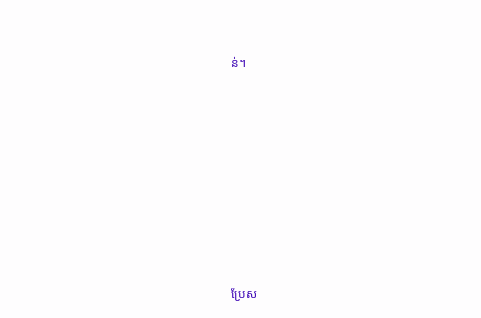ន់។









ប្រែស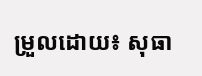ម្រួលដោយ៖ សុធា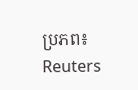ប្រភព៖ Reuters